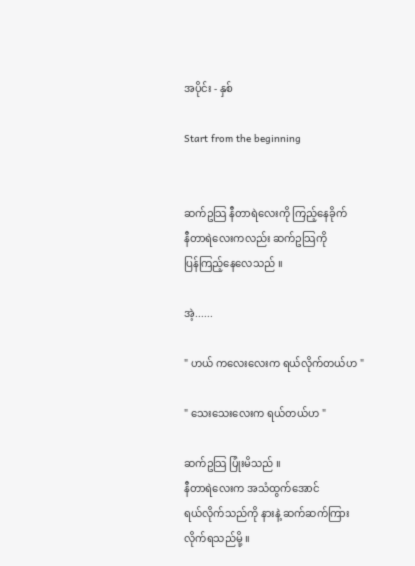အပိုင်း - နှစ်

Start from the beginning


ဆက်ဥသြ နီတာရဲလေးကို ကြည့်နေခိုက်
နီတာရဲလေးကလည်း ဆက်ဥသြကို
ပြန်ကြည့်နေလေသည် ။

အဲ့......

" ဟယ် ကလေးလေးက ရယ်လိုက်တယ်ဟ "

" သေးသေးလေးက ရယ်တယ်ဟ "

ဆက်ဥသြ ပြုံးမိသည် ။
နီတာရဲလေးက အသံထွက်အောင်
ရယ်လိုက်သည်ကို နားနဲ့ ဆက်ဆက်ကြား
လိုက်ရသည်မို့ ။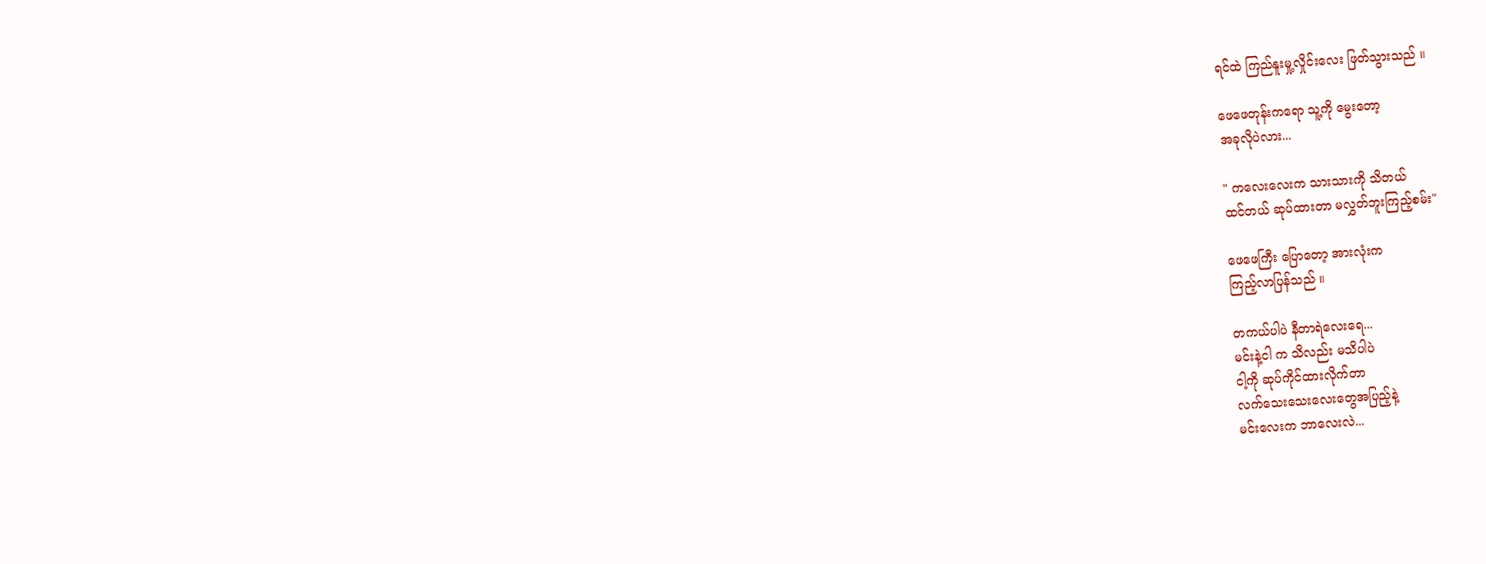ရင်ထဲ ကြည်နူးမှု့လှိုင်းလေး ဖြတ်သွားသည် ။

ဖေဖေတုန်းကရော သူ့ကို မွေးတော့
အခုလိုပဲလား...

" ကလေးလေးက သားသားကို သိတယ်
ထင်တယ် ဆုပ်ထားတာ မလွှတ်ဘူးကြည့်စမ်း"

ဖေဖေကြီး ပြောတော့ အားလုံးက
ကြည့်လာပြန်သည် ။

တကယ်ပါပဲ နီတာရဲလေးရေ...
မင်းနဲ့ငါ က သိလည်း မသိပါပဲ
ငါ့ကို ဆုပ်ကိုင်ထားလိုက်တာ
လက်သေးသေးလေးတွေအပြည့်နဲ့
မင်းလေးက ဘာလေးလဲ...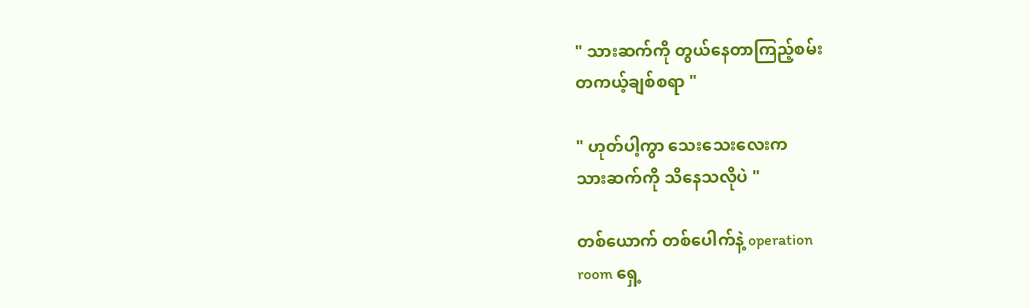" သားဆက်ကို တွယ်နေတာကြည့်စမ်း
တကယ့်ချစ်စရာ "

" ဟုတ်ပါ့ကွာ သေးသေးလေးက
သားဆက်ကို သိနေသလိုပဲ "

တစ်ယောက် တစ်ပေါက်နဲ့ operation
room ရှေ့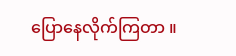ပြောနေလိုက်ကြတာ ။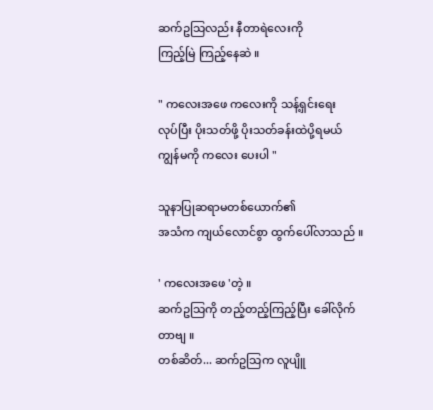ဆက်ဥသြလည်း နီတာရဲလေးကို
ကြည့်မြဲ ကြည့်နေဆဲ ။

" ကလေးအဖေ ကလေးကို သန့်ရှင်းရေး
လုပ်ပြီး ပိုးသတ်ဖို့ ပိုးသတ်ခန်းထဲပို့ရမယ်
ကျွန်မကို ကလေး ပေးပါ "

သူနာပြုဆရာမတစ်ယောက်၏
အသံက ကျယ်လောင်စွာ ထွက်ပေါ်လာသည် ။

' ကလေးအဖေ 'တဲ့ ။
ဆက်ဥသြကို တည့်တည့်ကြည့်ပြီး ခေါ်လိုက်
တာဗျ ။
တစ်ဆိတ်... ဆက်ဥသြက လူပျိူ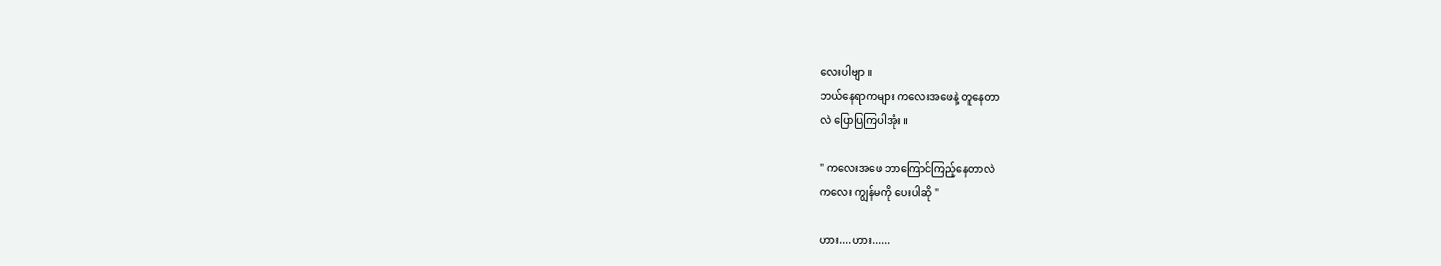လေးပါဗျာ ။
ဘယ်နေရာကများ ကလေးအဖေနဲ့ တူနေတာ
လဲ ပြောပြကြပါအုံး ။

" ကလေးအဖေ ဘာကြောင်ကြည့်နေတာလဲ
ကလေး ကျွန်မကို ပေးပါဆို "

ဟား....ဟား......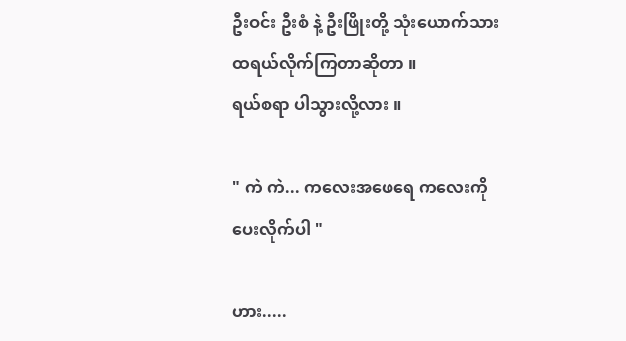ဦးဝင်း ဦးစံ နဲ့ ဦးဖြိုးတို့ သုံးယောက်သား
ထရယ်လိုက်ကြတာဆိုတာ ။
ရယ်စရာ ပါသွားလို့လား ။

" ကဲ ကဲ... ကလေးအဖေရေ ကလေးကို
ပေးလိုက်ပါ "

ဟား.....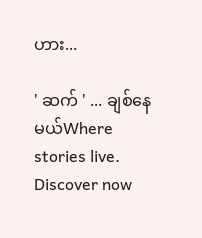ဟား...

' ဆက် ' ... ချစ်နေမယ်Where stories live. Discover now